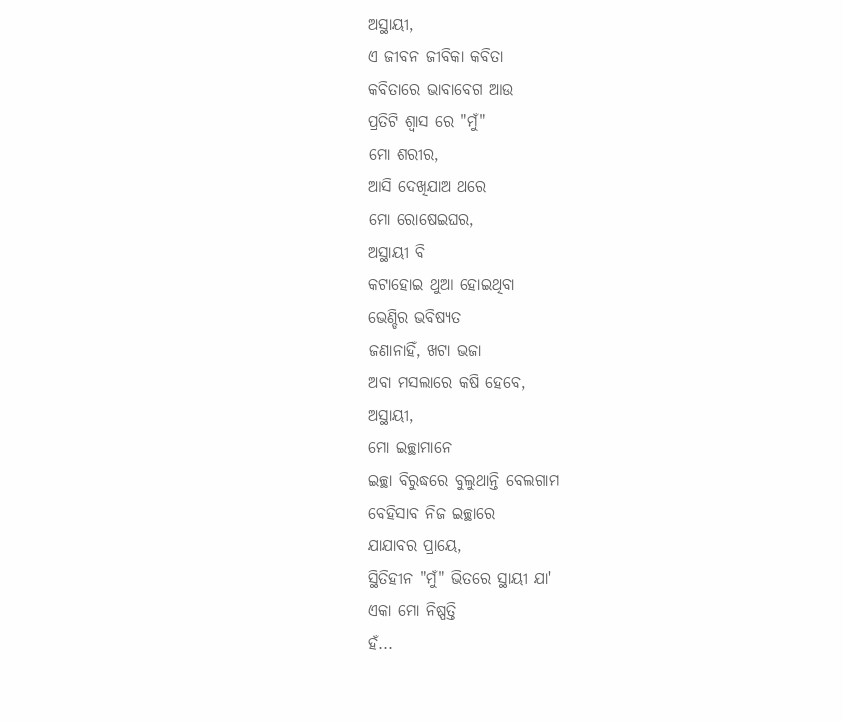ଅସ୍ଥାୟୀ,
ଏ ଜୀବନ ଜୀବିକା କବିତା
କବିତାରେ ଭାବାବେଗ ଆଉ
ପ୍ରତିଟି ଶ୍ବାସ ରେ "ମୁଁ"
ମୋ ଶରୀର,
ଆସି ଦେଖିଯାଅ ଥରେ
ମୋ ରୋଷେଇଘର,
ଅସ୍ଥାୟୀ ବି
କଟାହୋଇ ଥୁଆ ହୋଇଥିବା
ଭେଣ୍ଡିର ଭବିଷ୍ୟତ
ଜଣାନାହିଁ, ଖଟା ଭଜା
ଅବା ମସଲାରେ କଷି ହେବେ,
ଅସ୍ଥାୟୀ,
ମୋ ଇଚ୍ଛାମାନେ
ଇଚ୍ଛା ବିରୁଦ୍ଧରେ ବୁଲୁଥାନ୍ତି ବେଲଗାମ
ବେହିସାବ ନିଜ ଇଚ୍ଛାରେ
ଯାଯାବର ପ୍ରାୟେ,
ସ୍ଥିତିହୀନ "ମୁଁ" ଭିତରେ ସ୍ଥାୟୀ ଯା'
ଏକା ମୋ ନିଷ୍ପତ୍ତି
ହଁ...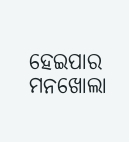ହେଇପାର ମନଖୋଲା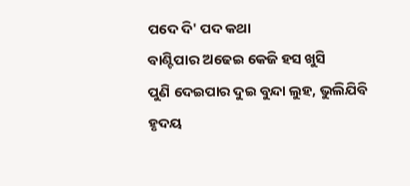ପଦେ ଦି' ପଦ କଥା
ବାଣ୍ଟିପାର ଅଢେଇ କେଜି ହସ ଖୁସି
ପୁଣି ଦେଇପାର ଦୁଇ ବୁନ୍ଦା ଲୁହ, ଭୁଲିଯିବି
ହୃଦୟ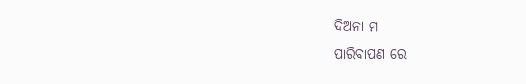ଦିଅନା ମ
ପାରିବାପଣ ରେ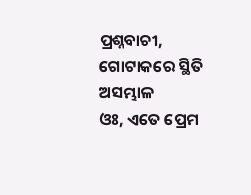ପ୍ରଶ୍ନବାଚୀ,
ଗୋଟାକରେ ସ୍ଥିତି ଅସମ୍ଭାଳ
ଓଃ, ଏତେ ପ୍ରେମ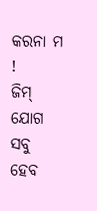କରନା ମ !
ଜିମ୍ ଯୋଗ ସବୁ ହେବ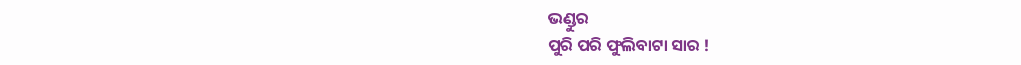ଭଣ୍ଡୁର
ପୁରି ପରି ଫୁଲିବାଟା ସାର !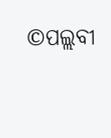©ପଲ୍ଲବୀ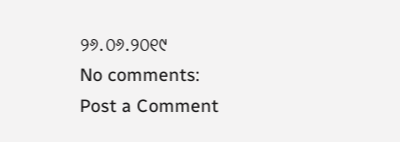୨୬.୦୬.୨୦୧୯
No comments:
Post a Comment